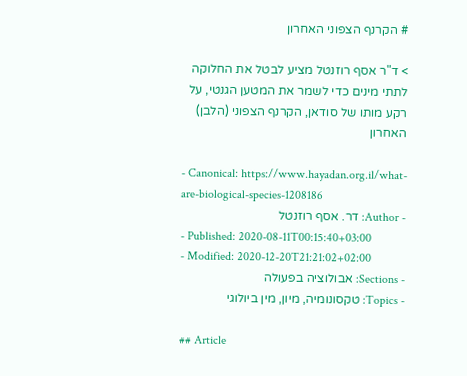# הקרנף הצפוני האחרון

> ד"ר אסף רוזנטל מציע לבטל את החלוקה לתתי מינים כדי לשמר את המטען הגנטי, על רקע מותו של סודאן, הקרנף הצפוני (הלבן) האחרון

- Canonical: https://www.hayadan.org.il/what-are-biological-species-1208186
- Author: דר. אסף רוזנטל
- Published: 2020-08-11T00:15:40+03:00
- Modified: 2020-12-20T21:21:02+02:00
- Sections: אבולוציה בפעולה
- Topics: טקסונומיה, מיון, מין ביולוגי

## Article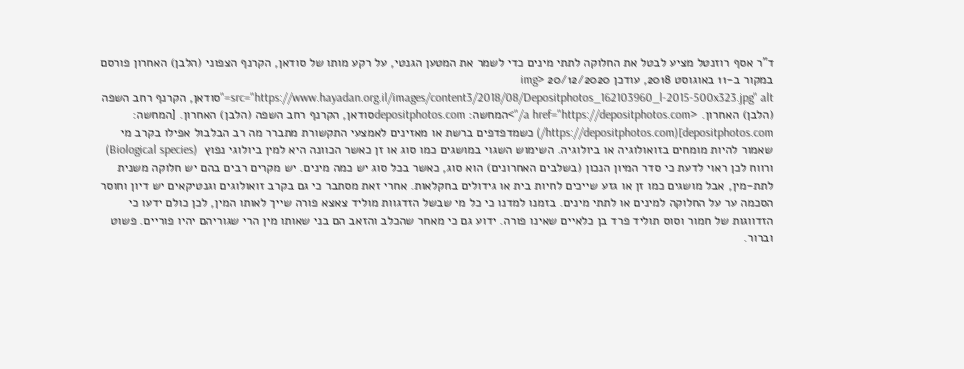ד"ר אסף רוזנטל מציע לבטל את החלוקה לתתי מינים כדי לשמר את המטען הגנטי, על רקע מותו של סודאן, הקרנף הצפוני (הלבן) האחרון פורסם במקור ב-11 באוגוסט 2018, עודכן 20/12/2020 <img src="https://www.hayadan.org.il/images/content3/2018/08/Depositphotos_162103960_l-2015-500x323.jpg" alt="סודאן, הקרנף רחב השפה (הלבן) האחרון. <a href="https://depositphotos.com/">המחשה: depositphotos.comסודאן, הקרנף רחב השפה (הלבן) האחרון. [המחשה: depositphotos.com](https://depositphotos.com/) כשמדפדפים ברשת או מאזינים לאמצעי התקשורת מתברר מה רב הבלבול אפילו בקרב מי שאמור להיות מומחים בזואולוגיה או ביולוגיה. השימוש השגוי במושגים כמו סוג או זן כאשר הכוונה היא למין ביולוגי נפוץ  (Biological species) ורווח לכן ראוי לדעת כי סדר המיון הנכון (בשלבים האחרונים) הוא סוג, כאשר בכל סוג יש כמה מינים. יש מקרים רבים בהם יש חלוקה משנית לתת-מין, אבל מושגים כמו זן או גזע שייכים לחיות בית או גידולים בחקלאות. אחרי זאת מסתבר כי גם בקרב זואולוגים וגנטיקאים יש דיון וחוסר הסכמה ער על החלוקה למינים או לתתי מינים. בזמנו למדנו כי כל מי שבשל הזדגוות מוליד צאצא פורה שייך לאותו המין, לכן כולם ידעו כי הזדווגות של חמור וסוס תוליד פרד בן כלאיים שאינו פורה. ידוע גם כי מאחר שהכלב והזאב הם בני שאותו מין הרי שגוריהם יהיו פוריים. פשוט וברור.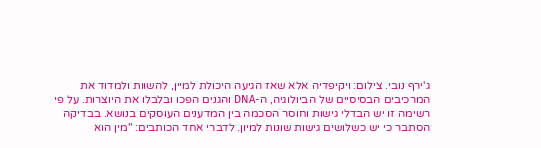ג'ירף נובי. צילום: ויקיפדיה אלא שאז הגיעה היכולת למיין, להשוות ולמדוד את המרכיבים הבסיסיים של הביולוגיה, ה-DNA והגנים הפכו ובלבלו את היוצרות. על פי רשימה זו יש הבדלי גישות וחוסר הסכמה בין המדענים העוסקים בנושא. בבדיקה הסתבר כי יש כשלושים גישות שונות למיון. לדברי אחד הכותבים: "מין הוא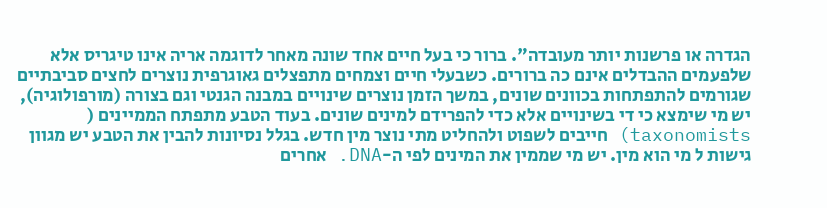הגדרה או פרשנות יותר מעובדה". ברור כי בעל חיים אחד שונה מאחר לדוגמה אריה אינו טיגריס אלא שלפעמים ההבדלים אינם כה ברורים. כשבעלי חיים וצמחים מתפצלים גאוגרפית נוצרים לחצים סביבתיים שגורמים להתפתחות בכוונים שונים, במשך הזמן נוצרים שינויים במבנה הגנטי וגם בצורה (מורפולוגיה), יש מי שימצא כי די בשינויים אלא כדי להפרידם למינים שונים. בעוד הטבע מתפתח הממיינים ( taxonomists) חייבים לשפוט ולהחליט מתי נוצר מין חדש. בגלל נסיונות להבין את הטבע יש מגוון גישות ל מי הוא מין. יש מי שממין את המינים לפי ה-DNA. אחרים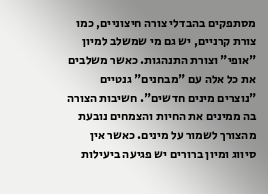מסתפקים בהבדלי צורה חיצוניים, כמו צורת קרניים, יש גם מי שמשלב למיון "אופי" וצורת התנהגות. כאשר משלבים את כל אלה עם "מבחנים" גנטיים "נוצרים מינים חדשים". חשיבות הצורה בה ממינים את החיות והצמחים נובעת מהצורך לשמור על מינים. כאשר אין סיווג ומיון ברורים יש פגיעה ביעילות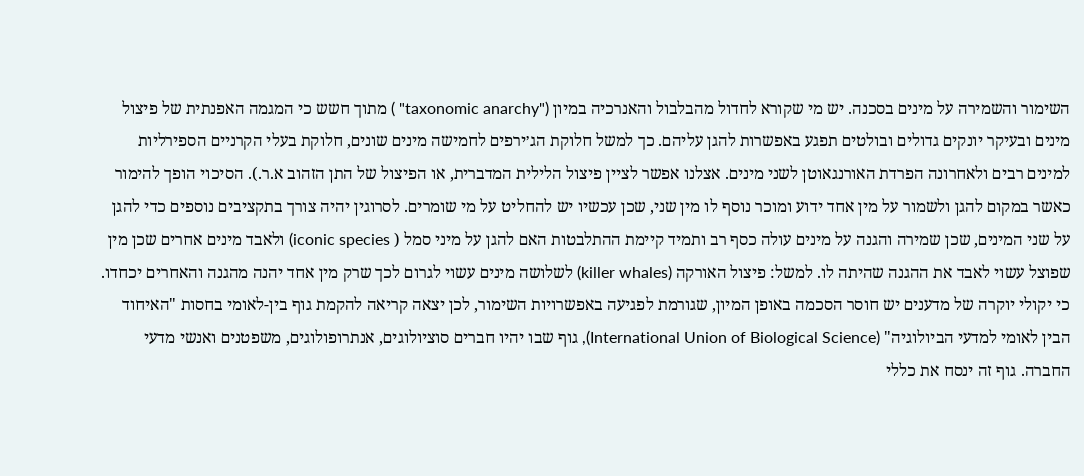השימור והשמירה על מינים בסכנה. יש מי שקורא לחדול מהבלבול והאנרכיה במיון ("taxonomic anarchy" ) מתוך חשש כי המגמה האפנתית של פיצול מינים ובעיקר יונקים גדולים ובולטים תפגע באפשרות להגן עליהם. כך למשל חלוקת הג׳ירפים לחמישה מינים שונים, חלוקת בעלי הקרניים הספירליות למינים רבים ולאחרונה הפרדת האורנגאוטן לשני מינים. אצלנו אפשר לציין פיצול הלילית המדברית, או הפיצול של התן הזהוב א.ר.). הסיכוי הופך להימור כאשר במקום להגן ולשמור על מין אחד ידוע ומוכר נוסף לו מין שני, שכן עכשיו יש להחליט על מי שומרים. לסרוגין יהיה צורך בתקציבים נוספים כדי להגן על שני המינים, שכן שמירה והגנה על מינים עולה כסף רב ותמיד קיימת ההתלבטות האם להגן על מיני סמל ( iconic species) ולאבד מינים אחרים שכן מין שפוצל עשוי לאבד את ההגנה שהיתה לו. למשל: פיצול האורקה (killer whales) לשלושה מינים עשוי לגרום לכך שרק מין אחד יהנה מהגנה והאחרים יכחדו. כי יקולי יוקרה של מדענים יש חוסר הסכמה באופן המיון, שגורמת לפגיעה באפשרויות השימור, לכן יצאה קריאה להקמת גוף בין-לאומי בחסות "האיחוד הבין לאומי למדעי הביולוגיה" (International Union of Biological Science), גוף שבו יהיו חברים סוציולוגים, אנתרופולוגים, משפטנים ואנשי מדעי החברה. גוף זה ינסח את כללי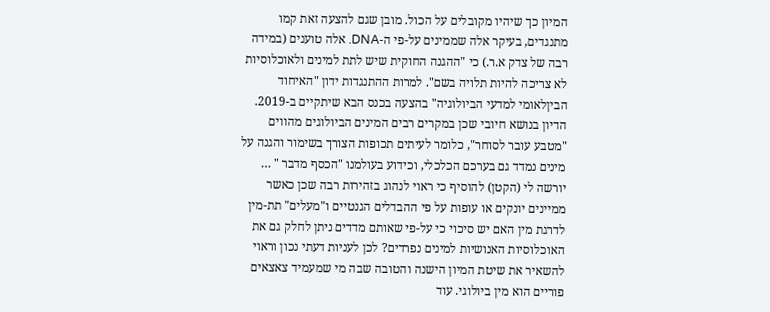המיון כך שיהיו מקובלים על הכול. מובן שגם להצעה זאת קמו מתנגדים, בעיקר אלה שממינים על-פי ה-DNA. אלה טוענים (במידה רבה של צדק א.ר.) כי "ההגנה החוקית שיש לתת למינים ולאוכלוסיות לא צריכה להיות תלויה בשם". למרות ההתנגדות ידון "האיחוד הביןלאומי למדעי הביולוגיה" בהצעה בכנס הבא שיתקיים ב-2019. הדיון בנושא חיובי שכן במקרים רבים המינים הביולוגים מהווים "מטבע עובר לסוחר", כלומר לעיתים תכופות הצורך בשימור והגנה על מינים נמדד גם בערכם הכלכלי, וכידוע בעולמנו "הכסף מדבר " … יורשה לי (הקטן) להוסיף כי ראוי לנהוג בזהירות רבה שכן כאשר ממיינים יונקים או עופות על פי ההבדלים הגנטיים ו"מעלים" תת-מין לדרגת מין האם יש סיכוי כי על-פי שאותם מדדים ניתן לחלק גם את האוכלוסיות האנושיות למינים נפרדים? לכן לעניות דעתי נכון וראוי להשאיר את שיטת המיון הישנה והטובה שבה מי שמעמיד צאצאים פוריים הוא מין ביולוגי. עוד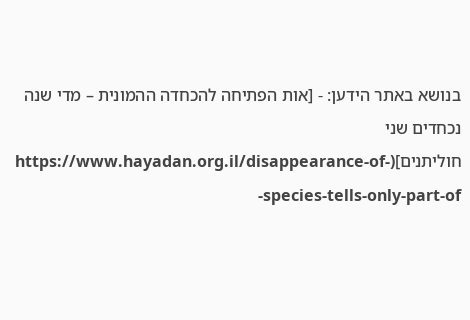בנושא באתר הידען: - [אות הפתיחה להכחדה ההמונית – מדי שנה נכחדים שני חוליתנים](https://www.hayadan.org.il/disappearance-of-species-tells-only-part-of-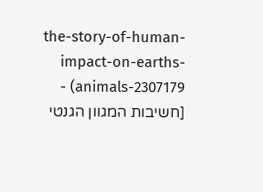the-story-of-human-impact-on-earths-animals-2307179) - [חשיבות המגוון הגנטי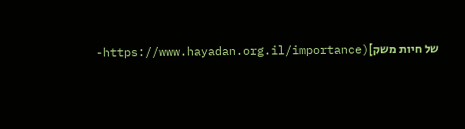של חיות משק](https://www.hayadan.org.il/importance-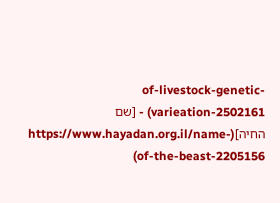of-livestock-genetic-varieation-2502161) - [שם החיה](https://www.hayadan.org.il/name-of-the-beast-2205156)